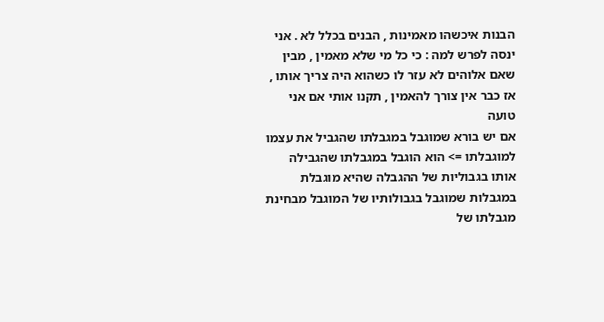הבנות איכשהו מאמינות , הבנים בכלל לא . אני ינסה לפרש למה : כי כל מי שלא מאמין , מבין שאם אלוהים לא עזר לו כשהוא היה צריך אותו , אז כבר אין צורך להאמין , תקנו אותי אם אני טועה
אם יש בורא שמוגבל במגבלתו שהגביל את עצמו למוגבלתו => הוא הוגבל במגבלתו שהגבילה אותו בגבוליות של ההגבלה שהיא מוגבלת במגבלות שמוגבל בגבולותיו של המוגבל מבחינת מגבלתו של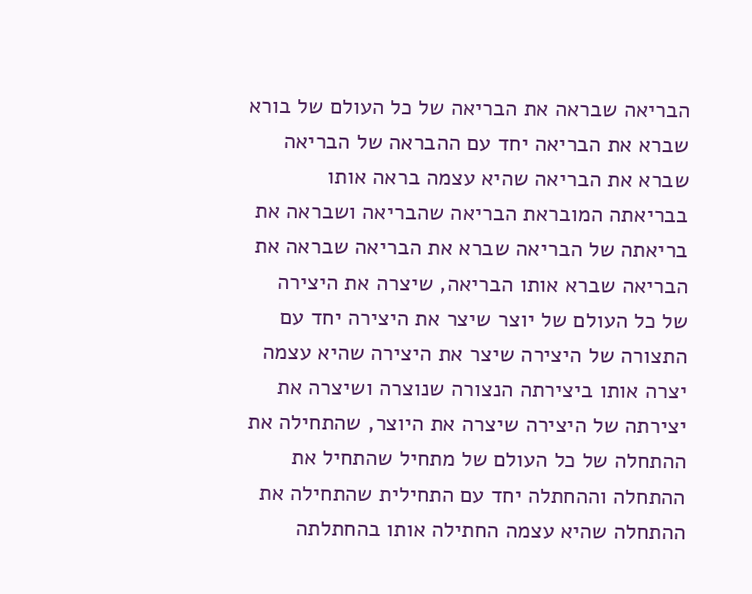הבריאה שבראה את הבריאה של כל העולם של בורא שברא את הבריאה יחד עם ההבראה של הבריאה שברא את הבריאה שהיא עצמה בראה אותו בבריאתה המובראת הבריאה שהבריאה ושבראה את בריאתה של הבריאה שברא את הבריאה שבראה את הבריאה שברא אותו הבריאה, שיצרה את היצירה של כל העולם של יוצר שיצר את היצירה יחד עם התצורה של היצירה שיצר את היצירה שהיא עצמה יצרה אותו ביצירתה הנצורה שנוצרה ושיצרה את יצירתה של היצירה שיצרה את היוצר, שהתחילה את ההתחלה של כל העולם של מתחיל שהתחיל את ההתחלה וההחתלה יחד עם התחילית שהתחילה את ההתחלה שהיא עצמה החתילה אותו בהחתלתה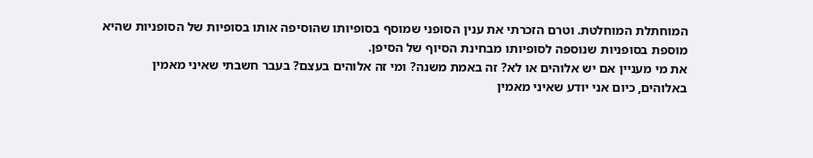המוחתלת המוחלטת. וטרם הזכרתי את ענין הסופני שמוסף בסופיותו שהוסיפה אותו בסופיות של הסופניות שהיא מוספת בסופניות שנוספה לסופיותו מבחינת הסיוף של הסיפן.
את מי מעניין אם יש אלוהים או לא? זה באמת משנה? ומי זה אלוהים בעצם? בעבר חשבתי שאיני מאמין באלוהים, כיום אני יודע שאיני מאמין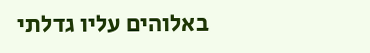באלוהים עליו גדלתי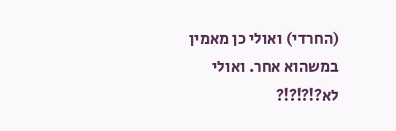(החרדי) ואולי כן מאמין במשהוא אחר. ואולי לא?!?!?!?